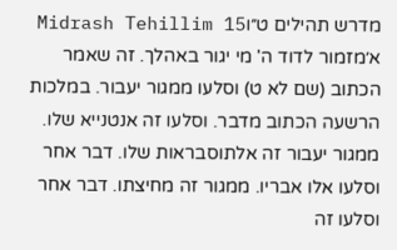מדרש תהילים ט״וMidrash Tehillim 15
א׳מזמור לדוד ה' מי יגור באהלך. זה שאמר הכתוב (שם לא ט) וסלעו ממגור יעבור. במלכות הרשעה הכתוב מדבר. וסלעו זה אנטנייא שלו. ממגור יעבור זה אלתוסבראות שלו. דבר אחר וסלעו אלו אבריו. ממגור זה מחיצתו. דבר אחר וסלעו זה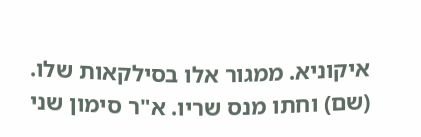איקוניא. ממגור אלו בסילקאות שלו. (שם) וחתו מנס שריו. א"ר סימון שני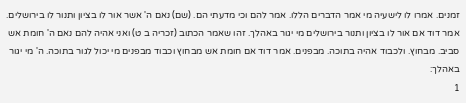זמנים. אמרו לו לישעיה מי אמר הדברים הללו. אמר להם וכי מדעתי הם. (שם) נאם ה' אשר אור לו בציון ותנור לו בירושלים. אמר דוד אם אור לו בציון ותנור בירושלים מי יגור באהלך. זהו שאמר הכתוב (זכריה ב ט) ואני אהיה להם נאם ה' חומת אש סביב. מבחוץ. ולכבוד אהיה בתוכה. מבפנים. אמר דוד אם חומת אש מבחוץ וכבוד מבפנים מי יכול לגור בתוכה. ה' מי יגור באהלך:
1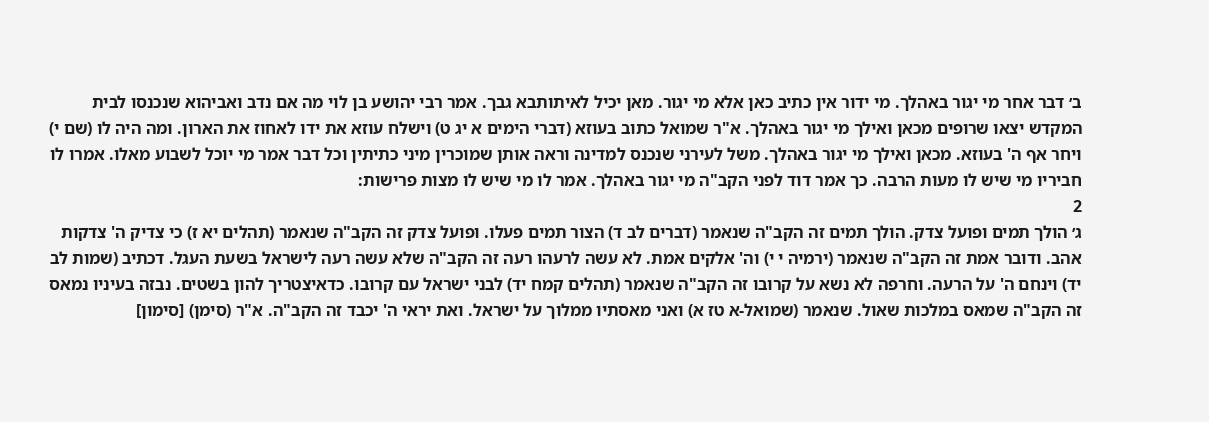ב׳ דבר אחר מי יגור באהלך. מי ידור אין כתיב כאן אלא מי יגור. מאן יכיל לאיתותבא גבך. אמר רבי יהושע בן לוי מה אם נדב ואביהוא שנכנסו לבית המקדש יצאו שרופים מכאן ואילך מי יגור באהלך. א"ר שמואל כתוב בעוזא (דברי הימים א יג ט) וישלח עוזא את ידו לאחוז את הארון. ומה היה לו (שם י) ויחר אף ה' בעוזא. מכאן ואילך מי יגור באהלך. משל לעירני שנכנס למדינה וראה אותן שמוכרין מיני כתיתין וכל דבר אמר מי יוכל לשבוע מאלו. אמרו לו חביריו מי שיש לו מעות הרבה. כך אמר דוד לפני הקב"ה מי יגור באהלך. אמר לו מי שיש לו מצות פרישות:
2
ג׳ הולך תמים ופועל צדק. הולך תמים זה הקב"ה שנאמר (דברים לב ד) הצור תמים פעלו. ופועל צדק זה הקב"ה שנאמר (תהלים יא ז) כי צדיק ה' צדקות אהב. ודובר אמת זה הקב"ה שנאמר (ירמיה י י) וה' אלקים אמת. לא עשה לרעהו רעה זה הקב"ה שלא עשה רעה לישראל בשעת העגל. דכתיב (שמות לב יד) וינחם ה' על הרעה. וחרפה לא נשא על קרובו זה הקב"ה שנאמר (תהלים קמח יד) לבני ישראל עם קרובו. כדאיצטריך להון בשטים. נבזה בעיניו נמאס זה הקב"ה שמאס במלכות שאול. שנאמר (שמואל-א טז א) ואני מאסתיו ממלוך על ישראל. ואת יראי ה' יכבד זה הקב"ה. א"ר (סימן) [סימון]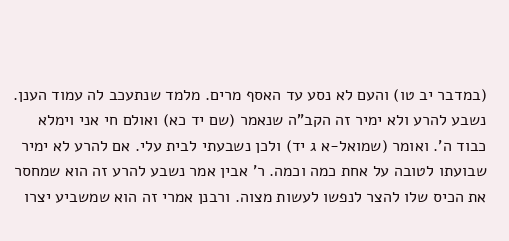(במדבר יב טו) והעם לא נסע עד האסף מרים. מלמד שנתעכב לה עמוד הענן. נשבע להרע ולא ימיר זה הקב"ה שנאמר (שם יד כא) ואולם חי אני וימלא כבוד ה'. ואומר (שמואל-א ג יד) ולכן נשבעתי לבית עלי. אם להרע לא ימיר שבועתו לטובה על אחת כמה וכמה. ר' אבין אמר נשבע להרע זה הוא שמחסר את הכיס שלו להצר לנפשו לעשות מצוה. ורבנן אמרי זה הוא שמשביע יצרו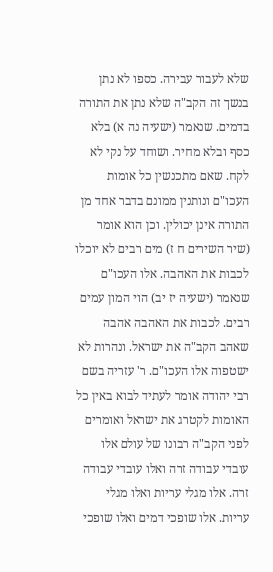שלא לעבור עבירה. כספו לא נתן בנשך זה הקב"ה שלא נתן את התורה בדמים. שנאמר (ישעיה נה א) בלא כסף ובלא מחיר. ושוחד על נקי לא לקח. שאם מתכנשין כל אומות העכו"ם ונותנין ממונם בדבר אחד מן התורה אינן יכולין. וכן הוא אומר (שיר השירים ח ז) מים רבים לא יוכלו לכבות את האהבה. אלו העכו"ם שנאמר (ישעיה יז יב) הוי המון עמים רבים. לכבות את האהבה אהבה שאהב הקב"ה את ישראל. ונהרות לא ישטפוה אלו העכו"ם. ר' עזריה בשם רבי יהודה אומר לעתיד לבוא באין כל האומות לקטרג את ישראל ואומרים לפני הקב"ה רבונו של עולם אלו עובדי עבודה זרה ואלו עובדי עבודה זרה. אלו מגלי עריות ואלו מגלי עריות. אלו שופכי דמים ואלו שופכי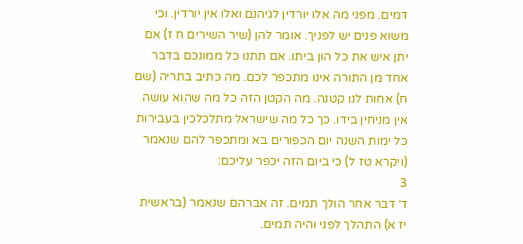דמים. מפני מה אלו יורדין לגיהנם ואלו אין יורדין. וכי משוא פנים יש לפניך. אומר להן (שיר השירים ח ז) אם יתן איש את כל הון ביתו. אם תתנו כל ממונכם בדבר אחד מן התורה אינו מתכפר לכם. מה כתיב בתריה (שם ח) אחות לנו קטנה. מה הקטן הזה כל מה שהוא עושה אין מניחין בידו. כך כל מה שישראל מתלכלכין בעבירות כל ימות השנה יום הכפורים בא ומתכפר להם שנאמר (ויקרא טז ל) כי ביום הזה יכפר עליכם:
3
ד׳ דבר אחר הולך תמים. זה אברהם שנאמר (בראשית יז א) התהלך לפני והיה תמים.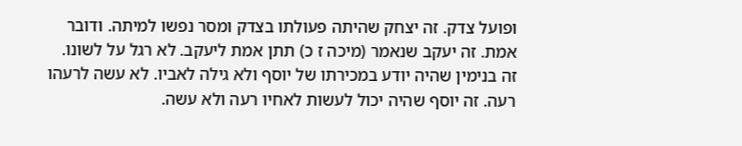ופועל צדק. זה יצחק שהיתה פעולתו בצדק ומסר נפשו למיתה. ודובר אמת. זה יעקב שנאמר (מיכה ז כ) תתן אמת ליעקב. לא רגל על לשונו. זה בנימין שהיה יודע במכירתו של יוסף ולא גילה לאביו. לא עשה לרעהו רעה. זה יוסף שהיה יכול לעשות לאחיו רעה ולא עשה.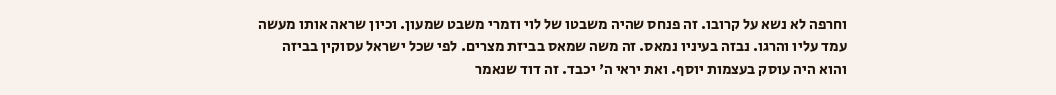וחרפה לא נשא על קרובו. זה פנחס שהיה משבטו של לוי וזמרי משבט שמעון. וכיון שראה אותו מעשה עמד עליו והרגו. נבזה בעיניו נמאס. זה משה שמאס בביזת מצרים. לפי שכל ישראל עסוקין בביזה והוא היה עוסק בעצמות יוסף. ואת יראי ה' יכבד. זה דוד שנאמר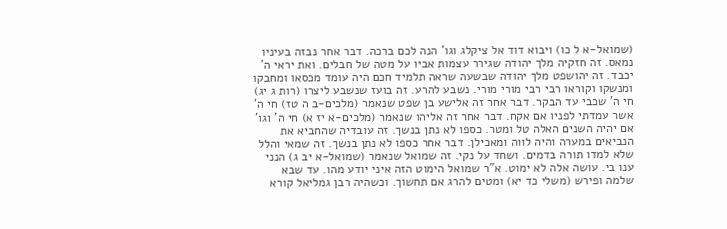(שמואל-א ל כו) ויבוא דוד אל ציקלג וגו' הנה לכם ברכה. דבר אחר נבזה בעיניו נמאס. זה חזקיה מלך יהודה שגירר עצמות אביו על מטה של חבלים. ואת יראי ה' יכבד. זה יהושפט מלך יהודה שבשעה שראה תלמיד חכם היה עומד מכסאו ומחבקו ומנשקו וקוראו רבי רבי מורי מורי. נשבע להרע. זה בועז שנשבע ליצרו (רות ג יג) חי ה' שכבי עד הבקר. דבר אחר זה אלישע בן שפט שנאמר (מלכים-ב ה טז) חי ה' אשר עמדתי לפניו אם אקח. דבר אחר זה אליהו שנאמר (מלכים-א יז א) חי ה' וגו' אם יהיה השנים האלה טל ומטר. כספו לא נתן בנשך. זה עובדיה שהחביא את הנביאים במערה והיה לווה ומאכילן. דבר אחר כספו לא נתן בנשך. זה שמאי והלל שלא למדו תורה בדמים. ושחד על נקי. זה שמואל שנאמר (שמואל-א יב ג) הנני ענו בי. עושה אלה לא ימוט. א"ר שמואל הימוט הזה איני יודע מהו. עד שבא שלמה ופירש (משלי כד יא) ומטים להרג אם תחשוך. וכשהיה רבן גמליאל קורא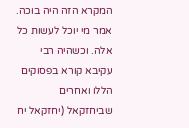המקרא הזה היה בוכה. אמר מי יוכל לעשות כל אלה. וכשהיה רבי עקיבא קורא בפסוקים הללו ואחרים שביחזקאל (יחזקאל יח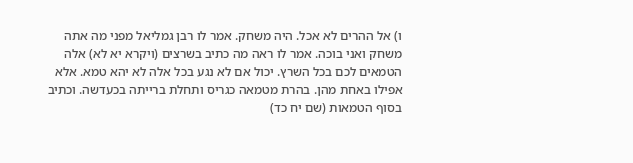ו) אל ההרים לא אכל. היה משחק. אמר לו רבן גמליאל מפני מה אתה משחק ואני בוכה. אמר לו ראה מה כתיב בשרצים (ויקרא יא לא) אלה הטמאים לכם בכל השרץ. יכול אם לא נגע בכל אלה לא יהא טמא. אלא אפילו באחת מהן. בהרת מטמאה כגריס ותחלת ברייתה בכעדשה. וכתיב בסוף הטמאות (שם יח כד)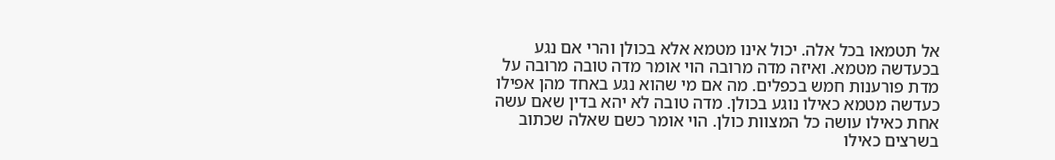אל תטמאו בכל אלה. יכול אינו מטמא אלא בכולן והרי אם נגע בכעדשה מטמא. ואיזה מדה מרובה הוי אומר מדה טובה מרובה על מדת פורענות חמש בכפלים. מה אם מי שהוא נגע באחד מהן אפילו כעדשה מטמא כאילו נוגע בכולן. מדה טובה לא יהא בדין שאם עשה אחת כאילו עושה כל המצוות כולן. הוי אומר כשם שאלה שכתוב בשרצים כאילו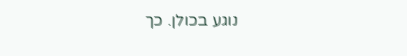נוגע בכולן. כך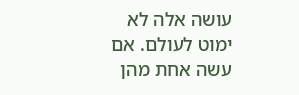עושה אלה לא ימוט לעולם. אם עשה אחת מהן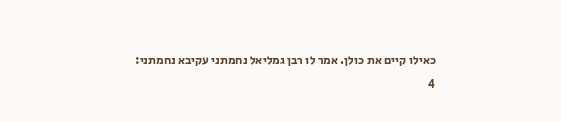כאילו קיים את כולן. אמר לו רבן גמליאל נחמתני עקיבא נחמתני:
4